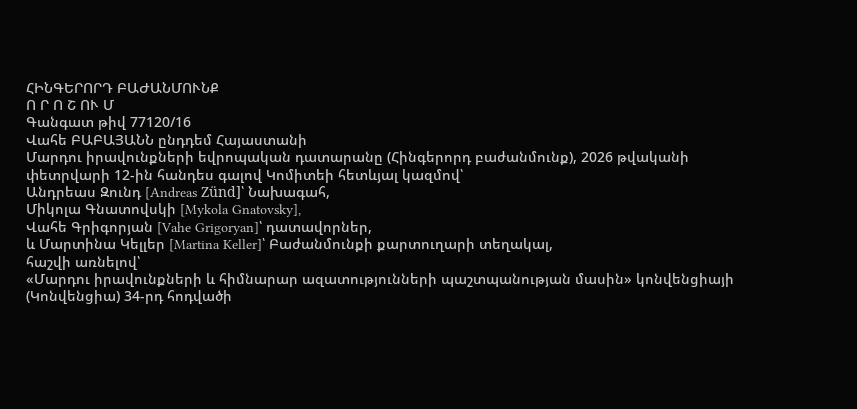ՀԻՆԳԵՐՈՐԴ ԲԱԺԱՆՄՈՒՆՔ
Ո Ր Ո Շ ՈՒ Մ
Գանգատ թիվ 77120/16
Վահե ԲԱԲԱՅԱՆՆ ընդդեմ Հայաստանի
Մարդու իրավունքների եվրոպական դատարանը (Հինգերորդ բաժանմունք), 2026 թվականի փետրվարի 12-ին հանդես գալով Կոմիտեի հետևյալ կազմով՝
Անդրեաս Զունդ [Andreas Zünd]՝ Նախագահ,
Միկոլա Գնատովսկի [Mykola Gnatovsky],
Վահե Գրիգորյան [Vahe Grigoryan]՝ դատավորներ,
և Մարտինա Կելլեր [Martina Keller]՝ Բաժանմունքի քարտուղարի տեղակալ,
հաշվի առնելով՝
«Մարդու իրավունքների և հիմնարար ազատությունների պաշտպանության մասին» կոնվենցիայի (Կոնվենցիա) 34-րդ հոդվածի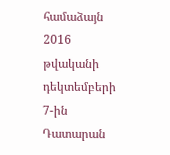համաձայն 2016 թվականի դեկտեմբերի 7-ին Դատարան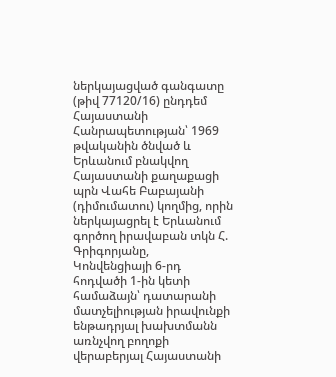ներկայացված գանգատը (թիվ 77120/16) ընդդեմ Հայաստանի Հանրապետության՝ 1969 թվականին ծնված և Երևանում բնակվող Հայաստանի քաղաքացի պրն Վահե Բաբայանի (դիմումատու) կողմից, որին ներկայացրել է Երևանում գործող իրավաբան տկն Հ. Գրիգորյանը,
Կոնվենցիայի 6-րդ հոդվածի 1-ին կետի համաձայն՝ դատարանի մատչելիության իրավունքի ենթադրյալ խախտմանն առնչվող բողոքի վերաբերյալ Հայաստանի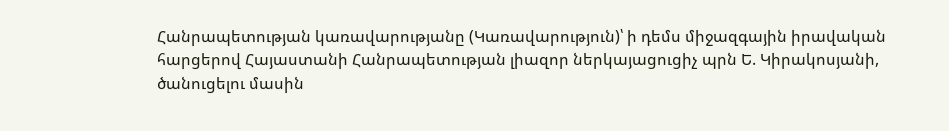Հանրապետության կառավարությանը (Կառավարություն)՝ ի դեմս միջազգային իրավական հարցերով Հայաստանի Հանրապետության լիազոր ներկայացուցիչ պրն Ե. Կիրակոսյանի, ծանուցելու մասին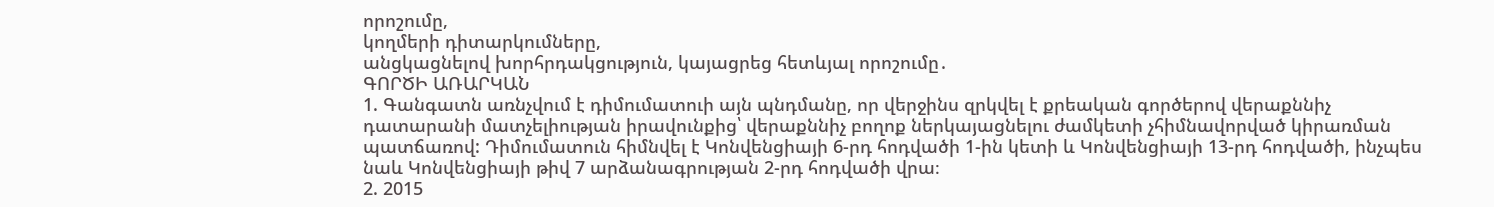որոշումը,
կողմերի դիտարկումները,
անցկացնելով խորհրդակցություն, կայացրեց հետևյալ որոշումը․
ԳՈՐԾԻ ԱՌԱՐԿԱՆ
1. Գանգատն առնչվում է դիմումատուի այն պնդմանը, որ վերջինս զրկվել է քրեական գործերով վերաքննիչ դատարանի մատչելիության իրավունքից՝ վերաքննիչ բողոք ներկայացնելու ժամկետի չհիմնավորված կիրառման պատճառով: Դիմումատուն հիմնվել է Կոնվենցիայի 6-րդ հոդվածի 1-ին կետի և Կոնվենցիայի 13-րդ հոդվածի, ինչպես նաև Կոնվենցիայի թիվ 7 արձանագրության 2-րդ հոդվածի վրա։
2. 2015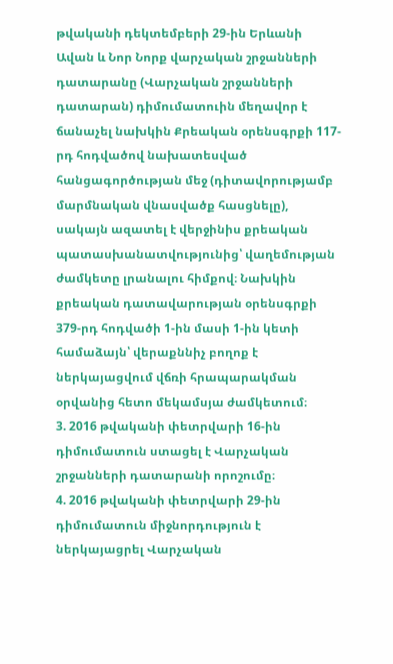թվականի դեկտեմբերի 29-ին Երևանի Ավան և Նոր Նորք վարչական շրջանների դատարանը (Վարչական շրջանների դատարան) դիմումատուին մեղավոր է ճանաչել նախկին Քրեական օրենսգրքի 117-րդ հոդվածով նախատեսված հանցագործության մեջ (դիտավորությամբ մարմնական վնասվածք հասցնելը), սակայն ազատել է վերջինիս քրեական պատասխանատվությունից՝ վաղեմության ժամկետը լրանալու հիմքով։ Նախկին քրեական դատավարության օրենսգրքի 379-րդ հոդվածի 1-ին մասի 1-ին կետի համաձայն՝ վերաքննիչ բողոք է ներկայացվում վճռի հրապարակման օրվանից հետո մեկամսյա ժամկետում։
3. 2016 թվականի փետրվարի 16-ին դիմումատուն ստացել է Վարչական շրջանների դատարանի որոշումը։
4. 2016 թվականի փետրվարի 29-ին դիմումատուն միջնորդություն է ներկայացրել Վարչական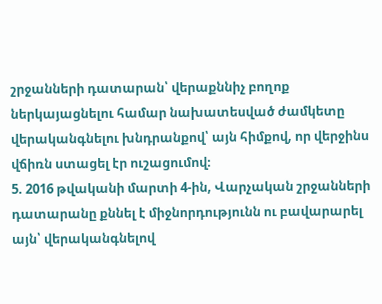շրջանների դատարան՝ վերաքննիչ բողոք ներկայացնելու համար նախատեսված ժամկետը վերականգնելու խնդրանքով՝ այն հիմքով, որ վերջինս վճիռն ստացել էր ուշացումով։
5. 2016 թվականի մարտի 4-ին, Վարչական շրջանների դատարանը քննել է միջնորդությունն ու բավարարել այն՝ վերականգնելով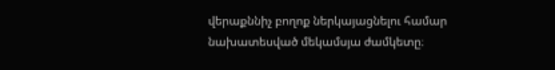վերաքննիչ բողոք ներկայացնելու համար նախատեսված մեկամսյա ժամկետը։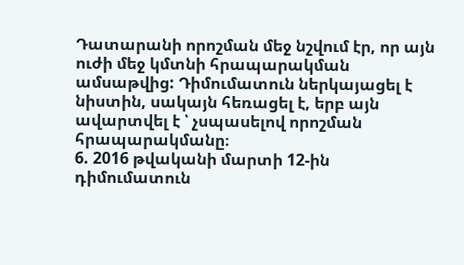Դատարանի որոշման մեջ նշվում էր, որ այն ուժի մեջ կմտնի հրապարակման ամսաթվից: Դիմումատուն ներկայացել է նիստին, սակայն հեռացել է, երբ այն ավարտվել է ՝ չսպասելով որոշման հրապարակմանը։
6. 2016 թվականի մարտի 12-ին դիմումատուն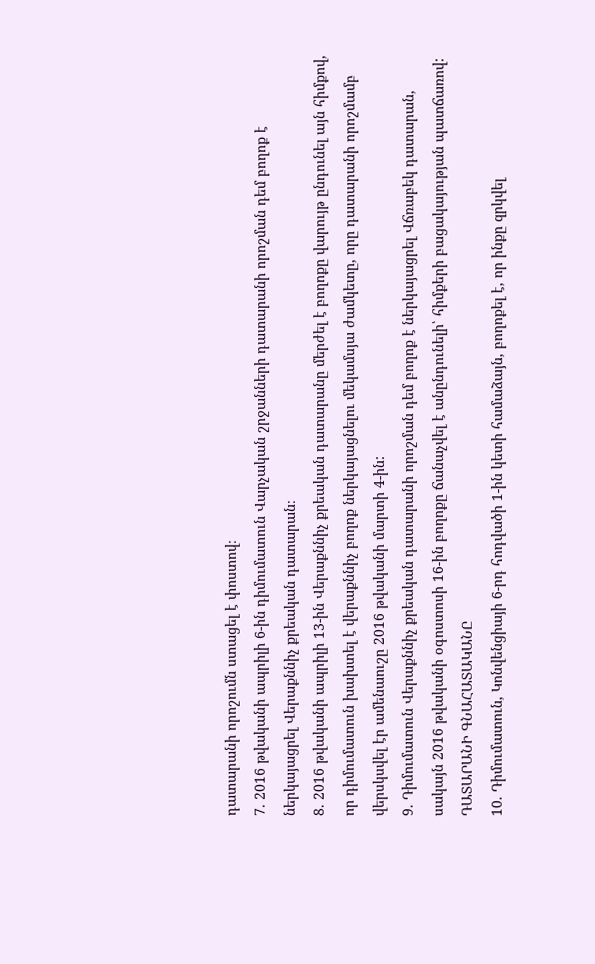դատարանի որոշումն ստացել է փոստով։
7. 2016 թվականի ապրիլի 6-ին դիմումատուն Վարչական շրջանների դատարանի որոշման դեմ բողոք է ներկայացրել Վերաքննիչ քրեական դատարան։
8. 2016 թվականի ապրիլի 13-ին Վերաքննիչ քրեական դատարանը մերժել է բողոքը վարույթ ընդունել այն հիմքով, որ դիմումատուն խախտել է վերաքննիչ բողոք ներկայացնելու մեկամսյա ժամկետը, որը դատարանի որոշմամբ վերսկսվել էր ամենաուշը 2016 թվականի մարտի 4-ին:
9. Դիմումատուն Վերաքննիչ քրեական դատարանի որոշման դեմ բողոք է ներկայացրել Վճռաբեկ դատարան, սակայն 2016 թվականի օգոստոսի 16-ին բողոքը ճանաչվել է անընդունելի՝ հիմքերի բացակայության պատճառով:
ԴԱՏԱՐԱՆԻ ԳՆԱՀԱՏԱԿԱՆԸ
10. Դիմումատուն, Կոնվենցիայի 6-րդ հոդվածի 1-ին կետի համաձայն, բողոքել է, որ ինքը զրկվել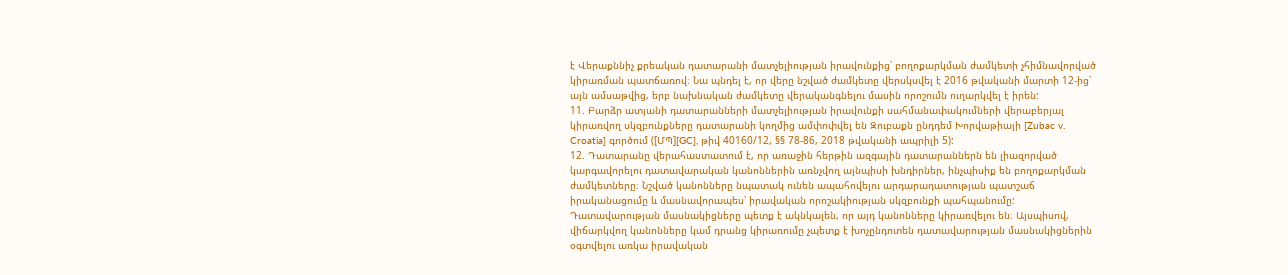է Վերաքննիչ քրեական դատարանի մատչելիության իրավունքից՝ բողոքարկման ժամկետի չհիմնավորված կիրառման պատճառով։ Նա պնդել է, որ վերը նշված ժամկետը վերսկսվել է 2016 թվականի մարտի 12-ից՝ այն ամսաթվից, երբ նախնական ժամկետը վերականգնելու մասին որոշումն ուղարկվել է իրեն:
11. Բարձր ատյանի դատարանների մատչելիության իրավունքի սահմանափակումների վերաբերյալ կիրառվող սկզբունքները դատարանի կողմից ամփոփվել են Զուբաքն ընդդեմ Խորվաթիայի [Zubac v. Croatia] գործում ([ՄՊ][GC], թիվ 40160/12, §§ 78-86, 2018 թվականի ապրիլի 5):
12. Դատարանը վերահաստատում է, որ առաջին հերթին ազգային դատարաններն են լիազորված կարգավորելու դատավարական կանոններին առնչվող այնպիսի խնդիրներ, ինչպիսիք են բողոքարկման ժամկետները։ Նշված կանոնները նպատակ ունեն ապահովելու արդարադատության պատշաճ իրականացումը և մասնավորապես՝ իրավական որոշակիության սկզբունքի պահպանումը: Դատավարության մասնակիցները պետք է ակնկալեն, որ այդ կանոնները կիրառվելու են։ Այսպիսով, վիճարկվող կանոնները կամ դրանց կիրառումը չպետք է խոչընդոտեն դատավարության մասնակիցներին օգտվելու առկա իրավական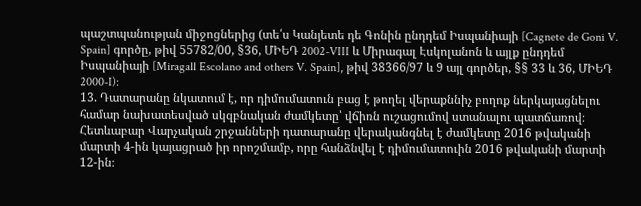պաշտպանության միջոցներից (տե՛ս Կանյետե դե Գոնին ընդդեմ Իսպանիայի [Cagnete de Goni V. Spain] գործը, թիվ 55782/00, §36, ՄԻԵԴ 2002-VIII և Միրագալ Էսկոլանոն և այլք ընդդեմ Իսպանիայի [Miragall Escolano and others V. Spain], թիվ 38366/97 և 9 այլ գործեր, §§ 33 և 36, ՄԻԵԴ 2000-I):
13. Դատարանը նկատում է, որ դիմումատուն բաց է թողել վերաքննիչ բողոք ներկայացնելու համար նախատեսված սկզբնական ժամկետը՝ վճիռն ուշացումով ստանալու պատճառով։ Հետևաբար Վարչական շրջանների դատարանը վերականգնել է ժամկետը 2016 թվականի մարտի 4-ին կայացրած իր որոշմամբ, որը հանձնվել է դիմումատուին 2016 թվականի մարտի 12-ին։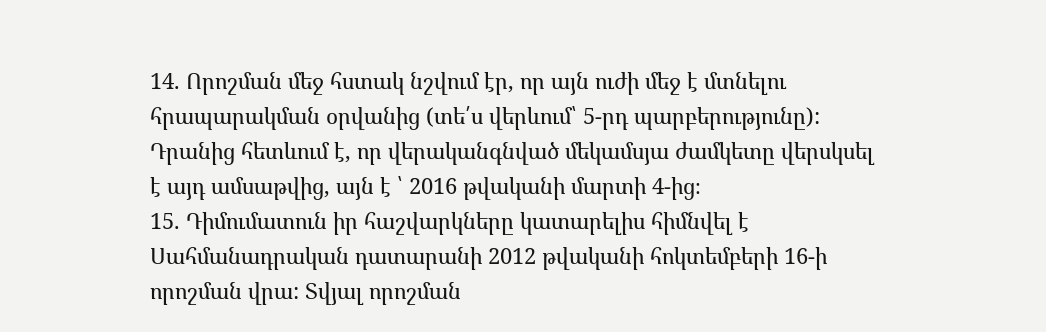14. Որոշման մեջ հստակ նշվում էր, որ այն ուժի մեջ է մտնելու հրապարակման օրվանից (տե՛ս վերևում՝ 5-րդ պարբերությունը): Դրանից հետևում է, որ վերականգնված մեկամսյա ժամկետը վերսկսել է այդ ամսաթվից, այն է ՝ 2016 թվականի մարտի 4-ից։
15. Դիմումատուն իր հաշվարկները կատարելիս հիմնվել է Սահմանադրական դատարանի 2012 թվականի հոկտեմբերի 16-ի որոշման վրա: Տվյալ որոշման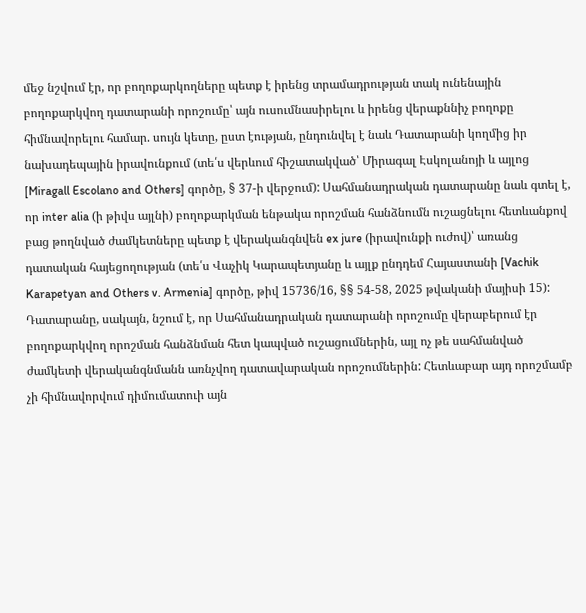մեջ նշվում էր, որ բողոքարկողները պետք է իրենց տրամադրության տակ ունենային բողոքարկվող դատարանի որոշումը՝ այն ուսումնասիրելու և իրենց վերաքննիչ բողոքը հիմնավորելու համար. սույն կետը, ըստ էության, ընդունվել է նաև Դատարանի կողմից իր նախադեպային իրավունքում (տե՛ս վերևում հիշատակված՝ Միրագալ Էսկոլանոյի և այլոց [Miragall Escolano and Others] գործը, § 37-ի վերջում): Սահմանադրական դատարանը նաև գտել է, որ inter alia (ի թիվս այլնի) բողոքարկման ենթակա որոշման հանձնումն ուշացնելու հետևանքով բաց թողնված ժամկետները պետք է վերականգնվեն ex jure (իրավունքի ուժով)՝ առանց դատական հայեցողության (տե՛ս Վաչիկ Կարապետյանը և այլք ընդդեմ Հայաստանի [Vachik Karapetyan and Others v. Armenia] գործը, թիվ 15736/16, §§ 54-58, 2025 թվականի մայիսի 15): Դատարանը, սակայն, նշում է, որ Սահմանադրական դատարանի որոշումը վերաբերում էր բողոքարկվող որոշման հանձնման հետ կապված ուշացումներին, այլ ոչ թե սահմանված ժամկետի վերականգնմանն առնչվող դատավարական որոշումներին: Հետևաբար այդ որոշմամբ չի հիմնավորվում դիմումատուի այն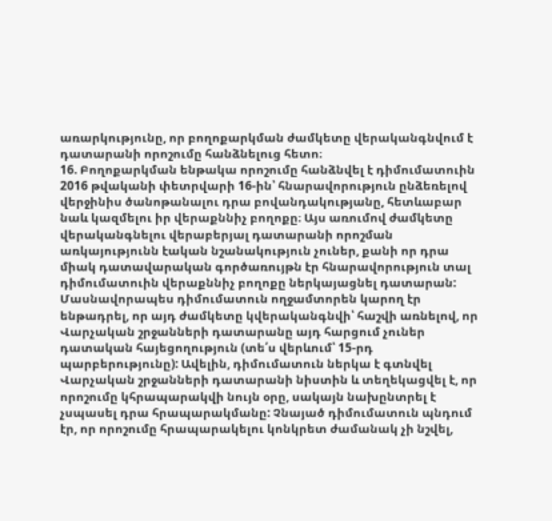առարկությունը, որ բողոքարկման ժամկետը վերականգնվում է դատարանի որոշումը հանձնելուց հետո։
16. Բողոքարկման ենթակա որոշումը հանձնվել է դիմումատուին 2016 թվականի փետրվարի 16-ին՝ հնարավորություն ընձեռելով վերջինիս ծանոթանալու դրա բովանդակությանը, հետևաբար նաև կազմելու իր վերաքննիչ բողոքը։ Այս առումով ժամկետը վերականգնելու վերաբերյալ դատարանի որոշման առկայությունն էական նշանակություն չուներ, քանի որ դրա միակ դատավարական գործառույթն էր հնարավորություն տալ դիմումատուին վերաքննիչ բողոքը ներկայացնել դատարան: Մասնավորապես դիմումատուն ողջամտորեն կարող էր ենթադրել, որ այդ ժամկետը կվերականգնվի՝ հաշվի առնելով, որ Վարչական շրջանների դատարանը այդ հարցում չուներ դատական հայեցողություն (տե՛ս վերևում՝ 15-րդ պարբերությունը): Ավելին, դիմումատուն ներկա է գտնվել Վարչական շրջանների դատարանի նիստին և տեղեկացվել է, որ որոշումը կհրապարակվի նույն օրը, սակայն նախընտրել է չսպասել դրա հրապարակմանը: Չնայած դիմումատուն պնդում էր, որ որոշումը հրապարակելու կոնկրետ ժամանակ չի նշվել,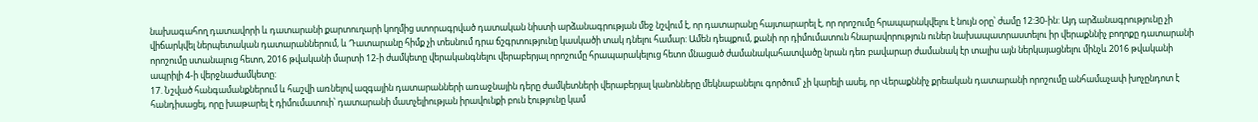նախագահող դատավորի և դատարանի քարտուղարի կողմից ստորագրված դատական նիստի արձանագրության մեջ նշվում է, որ դատարանը հայտարարել է, որ որոշումը հրապարակվելու է նույն օրը՝ ժամը 12:30-ին: Այդ արձանագրությունը չի վիճարկվել ներպետական դատարաններում, և Դատարանը հիմք չի տեսնում դրա ճշգրտությունը կասկածի տակ դնելու համար: Ամեն դեպքում, քանի որ դիմումատուն հնարավորություն ուներ նախապատրաստելու իր վերաքննիչ բողոքը դատարանի որոշումը ստանալուց հետո, 2016 թվականի մարտի 12-ի ժամկետը վերականգնելու վերաբերյալ որոշումը հրապարակելուց հետո մնացած ժամանակահատվածը նրան դեռ բավարար ժամանակ էր տալիս այն ներկայացնելու մինչև 2016 թվականի ապրիլի 4-ի վերջնաժամկետը:
17. Նշված հանգամանքներում և հաշվի առնելով ազգային դատարանների առաջնային դերը ժամկետների վերաբերյալ կանոնները մեկնաբանելու գործում՝ չի կարելի ասել, որ Վերաքննիչ քրեական դատարանի որոշումը անհամաչափ խոչընդոտ է հանդիսացել, որը խաթարել է դիմումատուի՝ դատարանի մատչելիության իրավունքի բուն էությունը կամ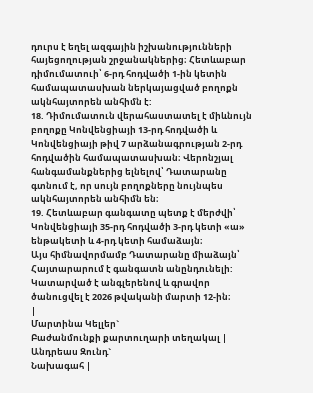դուրս է եղել ազգային իշխանությունների հայեցողության շրջանակներից։ Հետևաբար դիմումատուի՝ 6-րդ հոդվածի 1-ին կետին համապատասխան ներկայացված բողոքն ակնհայտորեն անհիմն է:
18. Դիմումատուն վերահաստատել է միևնույն բողոքը Կոնվենցիայի 13-րդ հոդվածի և Կոնվենցիայի թիվ 7 արձանագրության 2-րդ հոդվածին համապատասխան։ Վերոնշյալ հանգամանքներից ելնելով՝ Դատարանը գտնում է, որ սույն բողոքները նույնպես ակնհայտորեն անհիմն են։
19. Հետևաբար գանգատը պետք է մերժվի՝ Կոնվենցիայի 35-րդ հոդվածի 3-րդ կետի «ա» ենթակետի և 4-րդ կետի համաձայն։
Այս հիմնավորմամբ Դատարանը միաձայն՝
Հայտարարում է գանգատն անընդունելի:
Կատարված է անգլերենով և գրավոր ծանուցվել է 2026 թվականի մարտի 12-ին։
|
Մարտինա Կելլեր`
Բաժանմունքի քարտուղարի տեղակալ |
Անդրեաս Զունդ`
Նախագահ |